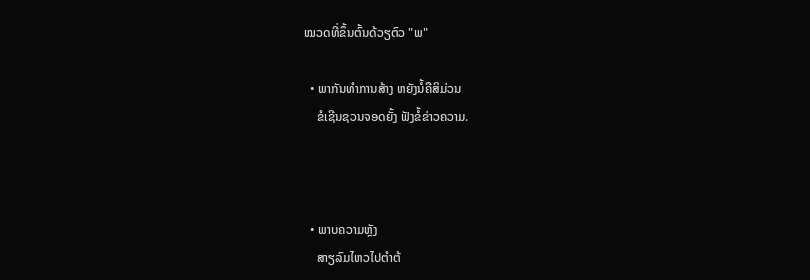ໝວດທີ່ຂຶ້ນຕົ້ນດ້ວຽຕົວ "ພ"

  • ພາກັນທຳການສ້າງ ຫຍັງນໍ້ຄືສິມ່ວນ
    ຂໍເຊີນຊວນຈອດຍັ້ງ ຟັງຂໍ້ຂ່າວຄວາມ.



  • ພາບຄວາມຫຼັງ
    ສາຽລົມໄຫວໄປຕຳຕ້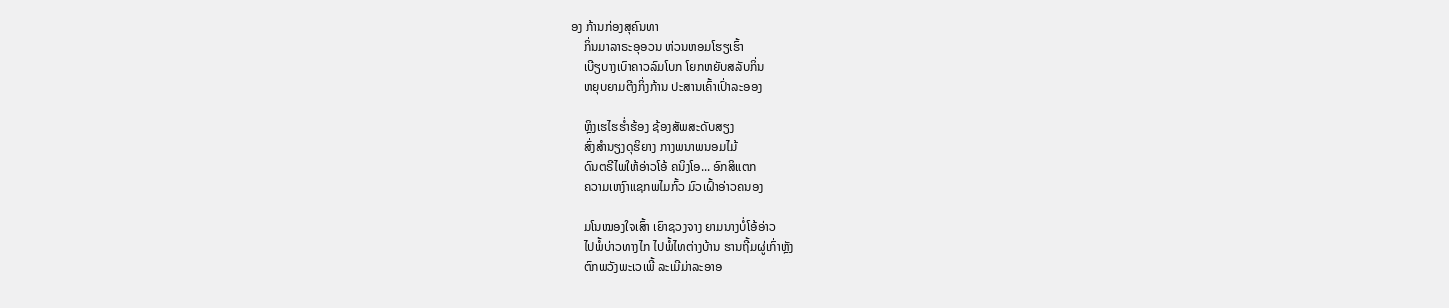ອງ ກ້ານກ່ອງສຸຄົນທາ
    ກິ່ນມາລາຣະອຸອວນ ຫ່ວນຫອມໂຮຽເຮົ້າ
    ເບີຽບາງເບົາຄາວລົມໂບກ ໂຍກຫຍັບສລັບກິ່ນ
    ຫຍຸບຍາມຕີງກິ່ງກ້ານ ປະສານເຄົ້າເປົ່າລະອອງ

    ຫຼິງເຮໄຮຮ່ຳຮ້ອງ ຊ້ອງສັພສະດັບສຽງ
    ສົ່ງສຳນຽງດຸຮິຍາງ ກາງພນາພນອມໄມ້
    ດົນຕຣີໄພໃຫ້ອ່າວໂອ້ ຄນິງໂອ... ອົກສິແຕກ
    ຄວາມເຫງົາແຊກພໄມກົ້ວ ມົວເຝົ້າອ່າວຄນອງ

    ມໂນໝອງໃຈເສົ້າ ເຍົາຊວງຈາງ ຍາມນາງບໍ່ໂອ້ອ່າວ
    ໄປພໍ້ບ່າວທາງໄກ ໄປພໍ້ໄທຕ່າງບ້ານ ຮານຖີ້ມຜູ່ເກົ່າຫຼັງ
    ຕົກພວັງພະເວເພີ້ ລະເມີມ່າລະອາອ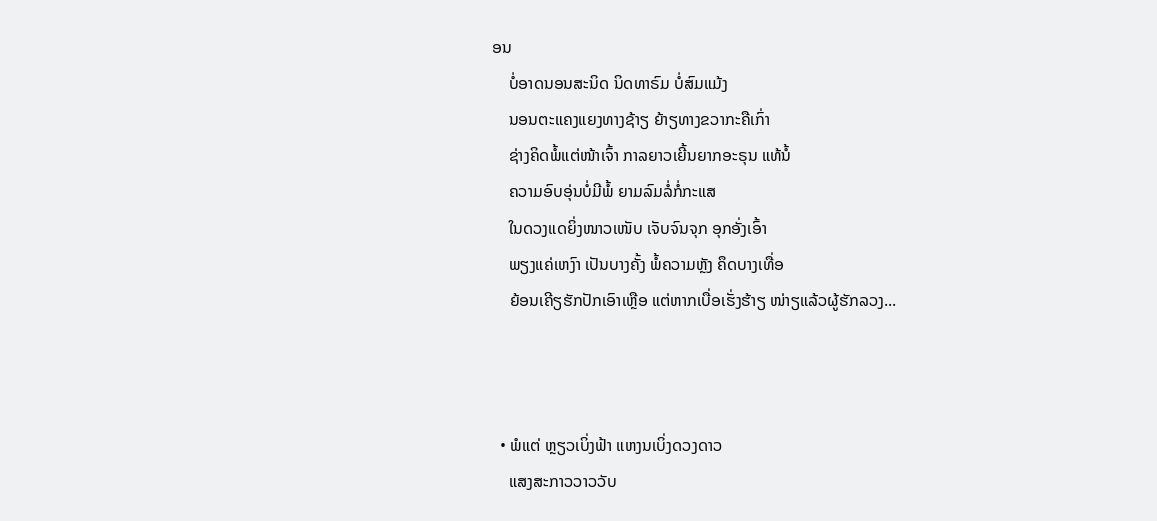ອນ
    ບໍ່ອາດນອນສະນິດ ນິດທາຣົມ ບໍ່ສົມແມ້ງ
    ນອນຕະແຄງແຍງທາງຊ້າຽ ຍ້າຽທາງຂວາກະຄືເກົ່າ
    ຊ່າງຄິດພໍ້ແຕ່ໜ້າເຈົ້າ ກາລຍາວເຍີ້ນຍາກອະຣຸນ ແທ້ນໍ້
    ຄວາມອົບອຸ່ນບໍ່ມີພໍ້ ຍາມລົມລໍ່ກໍ່ກະແສ
    ໃນດວງແດຍິ່ງໜາວເໜັບ ເຈັບຈົນຈຸກ ອຸກອັ່ງເອົ້າ
    ພຽງແຄ່ເຫງົາ ເປັນບາງຄັ້ງ ພໍ້ຄວາມຫຼັງ ຄຶດບາງເທື່ອ
    ຍ້ອນເຄີຽຮັກປັກເອົາເຫຼືອ ແຕ່ຫາກເບື່ອເຮັ່ງຮ້າຽ ໜ່າຽແລ້ວຜູ້ຮັກລວງ...



  • ພໍແຕ່ ຫຼຽວເບິ່ງຟ້າ ແຫງນເບິ່ງດວງດາວ
    ແສງສະກາວວາວວັບ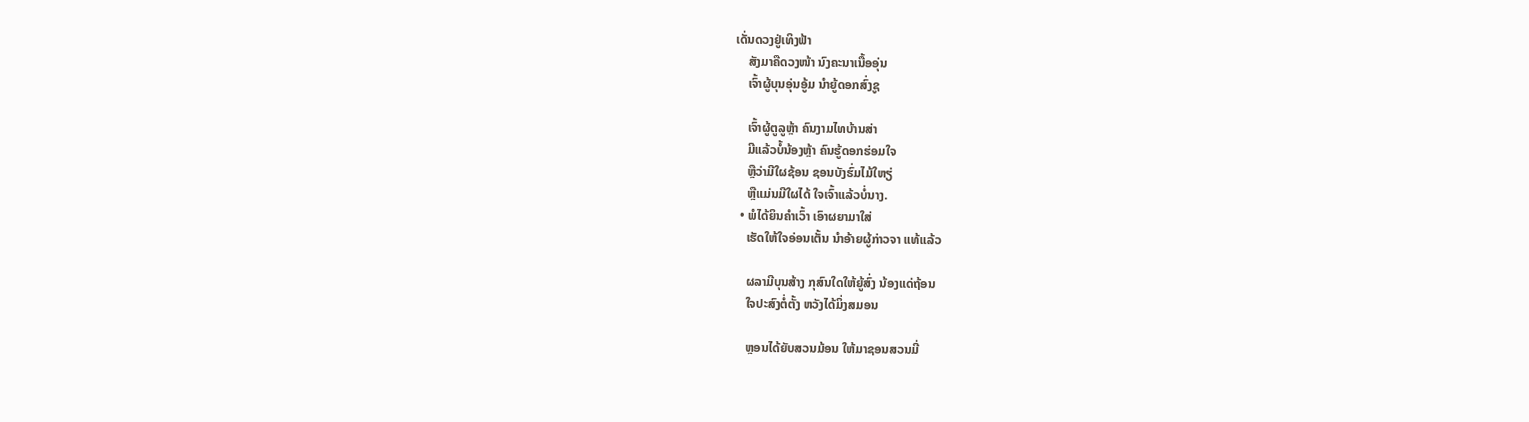ເດັ່ນດວງຢູ່ເທິງຟ້າ
    ສັງມາຄືດວງໜ້າ ນົງຄະນາເນື້ອອຸ່ນ
    ເຈົ້າຜູ້ບຸນອຸ່ນອູ້ມ ນຳຍູ້ດອກສົ່ງຊູ

    ເຈົ້າຜູ້ຕູລູຫຼ້າ ຄົນງາມໄທບ້ານສ່າ
    ມີແລ້ວບໍ້ນ້ອງຫຼ້າ ຄົນຮູ້ດອກຮ່ອມໃຈ
    ຫຼືວ່າມີໃຜຊ້ອນ ຊອນບັງຮົ່ມໄມ້ໃຫຽ່
    ຫຼືແມ່ນມີໃຜໄດ້ ໃຈເຈົ້າແລ້ວບໍ່ນາງ.
  • ພໍໄດ້ຍິນຄຳເວົ້າ ເອົາຜຍາມາໃສ່
    ເຮັດໃຫ້ໃຈອ່ອນເຕັ້ນ ນຳອ້າຍຜູ້ກ່າວຈາ ແທ້ແລ້ວ

    ຜລາມີບຸນສ້າງ ກຸສົນໃດໃຫ້ຍູ້ສົ່ງ ນ້ອງແດ່ຖ້ອນ
    ໃຈປະສົງຕໍ່ຕັ້ງ ຫວັງໄດ້ມິ່ງສມອນ

    ຫຼອນໄດ້ຍັບສວນມ້ອນ ໃຫ້ມາຊອນສວນມີ່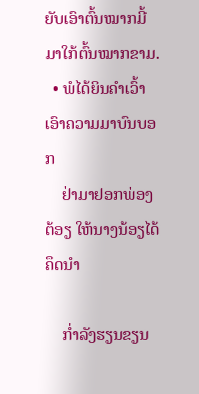ຍັບເອົາຕົ້ນໝາກມີ້ ມາໃກ້ຕົ້ນໝາກຂາມ.
  • ພໍໄດ້ຍິນຄຳເວົ້າ ເອົາຄວາມມາບົນບອກ
    ຢ່າມາຢອກພ່ອງຕ້ອຽ ໃຫ້ນາງນ້ອຽໄດ້ຄຶດນຳ

    ກ່ຳລັງຮຽນຂຽນ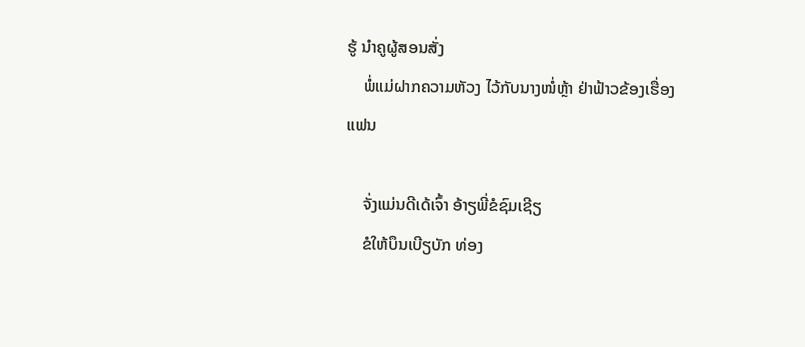ຮູ້ ນຳຄູຜູ້ສອນສັ່ງ
    ພໍ່ແມ່ຝາກຄວາມຫັວງ ໄວ້ກັບນາງໜໍ່ຫຼ້າ ຢ່າຟ້າວຂ້ອງເຮື່ອງແຟນ

    ຈັ່ງແມ່ນດີເດ້ເຈົ້າ ອ້າຽພີ່ຂໍຊົມເຊີຽ
    ຂໍໃຫ້ບຶນເບີຽບັກ ທ່ອງ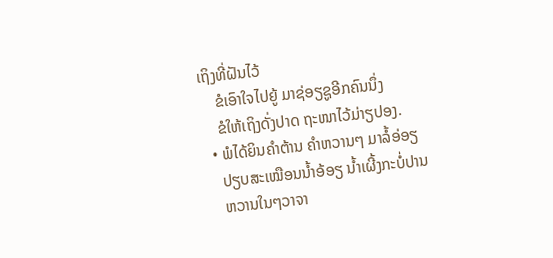ເຖິງທີ່ຝັນໄວ້
    ຂໍເອົາໃຈໄປຍູ້ ມາຊ່ອຽຊູອີກຄົນນຶ່ງ
    ຂໍໃຫ້ເຖິງດັ່ງປາດ ຖະໜາໄວ້ມ່າຽປອງ.
  • ພໍໄດ້ຍິນຄຳຕ້ານ ຄຳຫວານໆ ມາລໍ້ອ່ອຽ
    ປຽບສະເໝືອນນ້ຳອ້ອຽ ນ້ຳເຜີ້ງກະບໍ່ປານ
    ຫວານໃນໆວາຈາ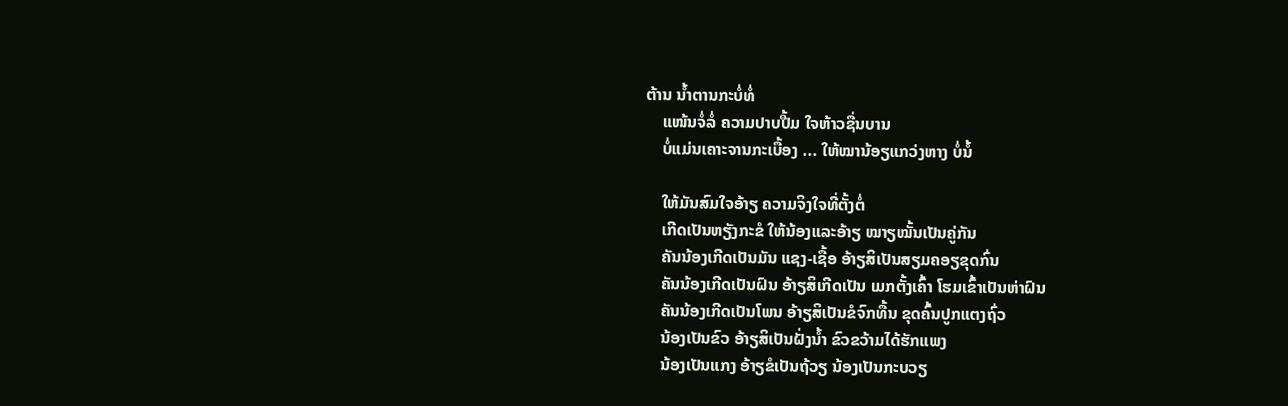ຕ້ານ ນ້ຳຕານກະບໍ່ທໍ່
    ແໜ້ນຈໍ່ລໍ່ ຄວາມປາບປື້ມ ໃຈຫ້າວຊື່ນບານ
    ບໍ່ແມ່ນເຄາະຈານກະເບື້ອງ ... ໃຫ້ໝານ້ອຽແກວ່ງຫາງ ບໍ່ນໍ້

    ໃຫ້ມັນສົມໃຈອ້າຽ ຄວາມຈິງໃຈທີ່ຕັ້ງຕໍ່
    ເກີດເປັນຫຽັງກະຂໍ ໃຫ້ນ້ອງແລະອ້າຽ ໝາຽໝັ້ນເປັນຄູ່ກັນ
    ຄັນນ້ອງເກີດເປັນມັນ ແຊງ-ເຊື້ອ ອ້າຽສິເປັນສຽມຄອຽຂຸດກົ່ນ
    ຄັນນ້ອງເກີດເປັນຝົນ ອ້າຽສິເກີດເປັນ ເມກຕັ້ງເຄົ້າ ໂຮມເຂົ້າເປັນຫ່າຝົນ
    ຄັນນ້ອງເກີດເປັນໂພນ ອ້າຽສິເປັນຂໍຈົກທື້ນ ຂຸດຄົ້ນປູກແຕງຖົ່ວ
    ນ້ອງເປັນຂົວ ອ້າຽສິເປັນຝັ່ງນ້ຳ ຂົວຂວ້າມໄດ້ຮັກແພງ
    ນ້ອງເປັນແກງ ອ້າຽຂໍເປັນຖ້ວຽ ນ້ອງເປັນກະບວຽ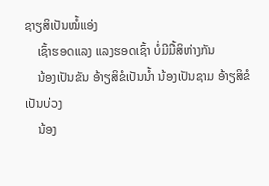ຊາຽສິເປັນໝໍ້ແອ່ງ
    ເຊົ້າຮອດແລງ ແລງຮອດເຊົ້າ ບໍ່ມີມື້ສິຫ່າງກັນ
    ນ້ອງເປັນຂັນ ອ້າຽສິຂໍເປັນນ້ຳ ນ້ອງເປັນຊາມ ອ້າຽສິຂໍເປັນບ່ວງ
    ນ້ອງ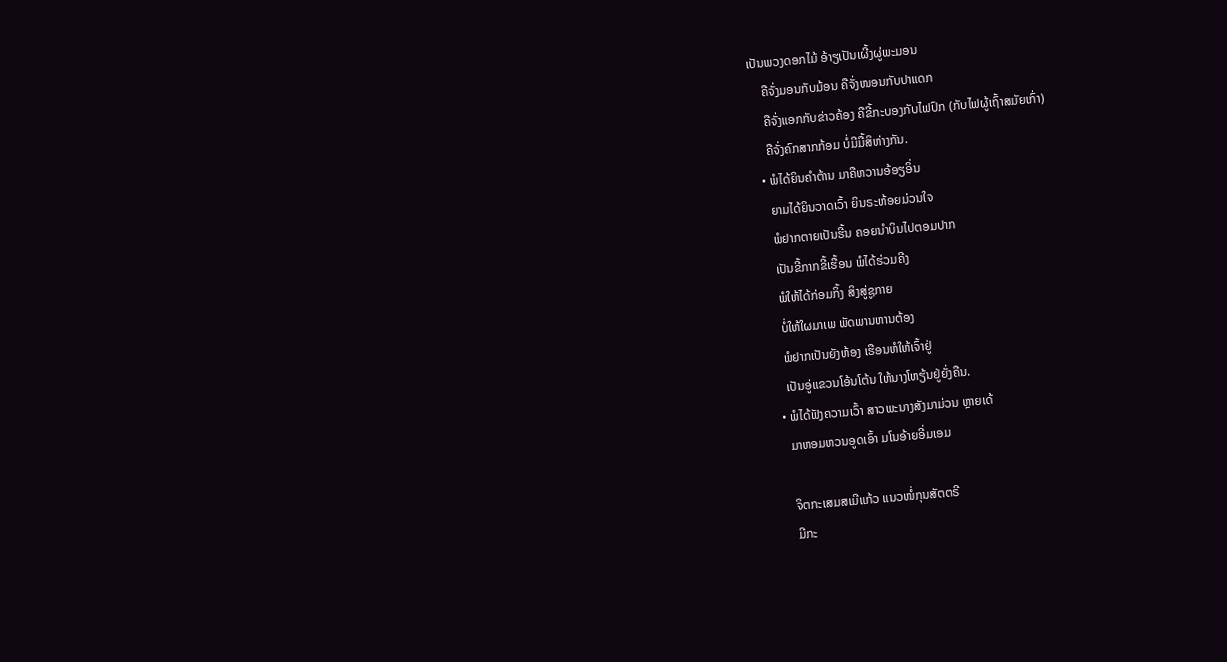ເປັນພວງດອກໄມ້ ອ້າຽເປັນເຜີ້ງຜູ່ພະມອນ
    ຄືຈັ່ງມອນກັບມ້ອນ ຄືຈັ່ງໜອນກັບປາແດກ
    ຄືຈັ່ງແອກກັບຂ່າວຄ້ອງ ຄືຂີ້ກະບອງກັບໄຟປົກ (ກັບໄຟຜູ້ເຖົ້າສມັຍເກົ່າ)
    ຄືຈັ່ງຄົກສາກກ້ອມ ບໍ່ມີມື້ສິຫ່າງກັນ.
  • ພໍໄດ້ຍິນຄຳຕ້ານ ມາຄືຫວານອ້ອຽອິ່ນ
    ຍາມໄດ້ຍິນວາດເວົ້າ ຍິນຣະຫ້ອຍມ່ວນໃຈ
    ພໍຢາກຕາຍເປັນຮີ້ນ ຄອຍນຳບິນໄປຕອມປາກ
    ເປັນຂີ້ກາກຂີ້ເຮື້ອນ ພໍໄດ້ຮ່ວມຄີງ
    ພໍໃຫ້ໄດ້ກ່ອມກິ້ງ ສິງສູ່ຊູກາຍ
    ບໍ່ໃຫ້ໃຜມາເພ ພັດພານຫານຕ້ອງ
    ພໍຢາກເປັນຍັງຫ້ອງ ເຮືອນຫໍໃຫ້ເຈົ້າຢູ່
    ເປັນອູ່ແຂວນໂອ້ນໂຕ້ນ ໃຫ້ນາງໂຫຽ້ນຢູ່ຍັ່ງຄືນ.
  • ພໍໄດ້ຟັງຄວາມເວົ້າ ສາວພະນາງສັງມາມ່ວນ ຫຼາຍເດ້
    ມາຫອມຫວນອູດເອົ້າ ມໂນອ້າຍອີ່ມເອມ

    ຈິຕກະເສມສເມີແກ້ວ ແນວໜໍ່ກຸນສັຕຕຣີ
    ມີກະ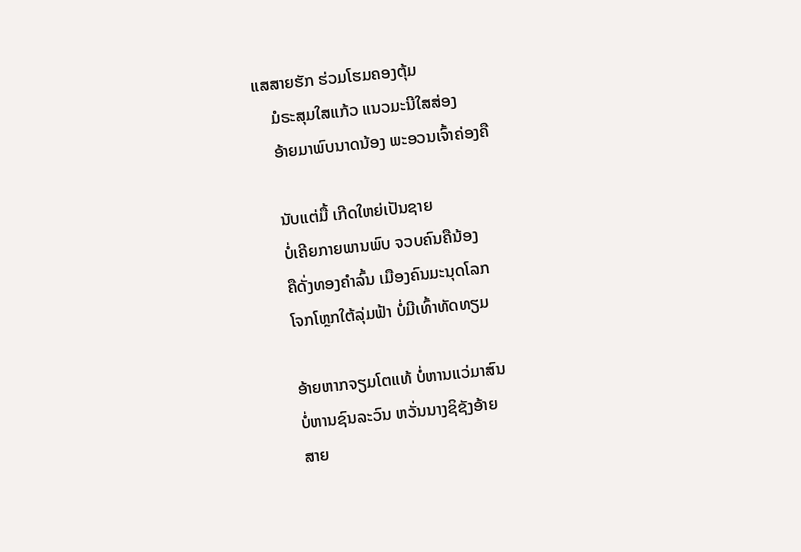ແສສາຍຮັກ ຮ່ວມໂຮມຄອງຕຸ້ມ
    ມໍຣະສຸມໃສແກ້ວ ແນວມະນີໃສສ່ອງ
    ອ້າຍມາພົບນາດນ້ອງ ພະອວນເຈົ້າຄ່ອງຄື

    ນັບແຕ່ມື້ ເກີດໃຫຍ່ເປັນຊາຍ
    ບໍ່ເຄີຍກາຍພານພົບ ຈວບຄົນຄືນ້ອງ
    ຄືດັ່ງທອງຄຳລົ້ນ ເມືອງຄົນມະນຸດໂລກ
    ໂຈກໂຫຼກໃຕ້ລຸ່ມຟ້າ ບໍ່ມີເທົ້າທັດທຽມ

    ອ້າຍຫາກຈຽມໂຕແທ້ ບໍ່ຫານແວ່ມາສົນ
    ບໍ່ຫານຊົນລະວົນ ຫວັ່ນນາງຊິຊັງອ້າຍ
    ສາຍ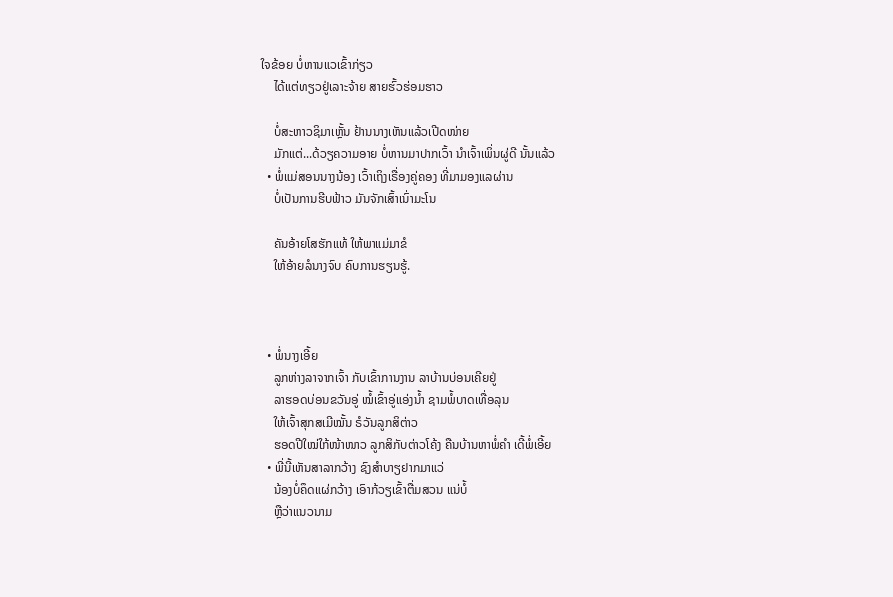ໃຈຂ້ອຍ ບໍ່ຫານແວເຂົ້າກ່ຽວ
    ໄດ້ແຕ່ທຽວຢູ່ເລາະຈ້າຍ ສາຍຮົ້ວຮ່ອມຮາວ

    ບໍ່ສະຫາວຊິມາເຫຼັ້ນ ຢ້ານນາງເຫັນແລ້ວເປີດໜ່າຍ
    ມັກແຕ່...ດ້ວຽຄວາມອາຍ ບໍ່ຫານມາປາກເວົ້າ ນຳເຈົ້າເພິ່ນຜູ່ດີ ນັ້ນແລ້ວ
  • ພໍ່ແມ່ສອນນາງນ້ອງ ເວົ້າເຖິງເຣື່ອງຄູ່ຄອງ ທີ່ມາມອງແລຜ່ານ
    ບໍ່ເປັນການຮີບຟ້າວ ມັນຈັກເສົ້າເນົ່າມະໂນ

    ຄັນອ້າຍໂສຮັກແທ້ ໃຫ້ພາແມ່ມາຂໍ
    ໃຫ້ອ້າຍລໍນາງຈົບ ຄົບການຮຽນຮູ້.



  • ພໍ່ນາງເອີ້ຍ
    ລູກຫ່າງລາຈາກເຈົ້າ ກັບເຂົ້າການງານ ລາບ້ານບ່ອນເຄີຍຢູ່
    ລາຮອດບ່ອນຂວັນອູ່ ໝໍ້ເຂົ້າອູ່ແອ່ງນ້ຳ ຊາມພໍ້ບາດເທື່ອລຸນ
    ໃຫ້ເຈົ້າສຸກສເມີໝັ້ນ ຣໍວັນລູກສິຕ່າວ
    ຮອດປີໃໝ່ໃກ້ໜ້າໜາວ ລູກສິກັບຕ່າວໂຄ້ງ ຄືນບ້ານຫາພໍ່ຄຳ ເດີ້ພໍ່ເອີ້ຍ
  • ພີ່ນີ້ເຫັນສາລາກວ້າງ ຊົງສຳບາຽຢາກມາແວ່
    ນ້ອງບໍ່ຄຶດແຜ່ກວ້າງ ເອົາກ້ວຽເຂົ້າຕື່ມສວນ ແນ່ບໍ້
    ຫຼືວ່າແນວນາມ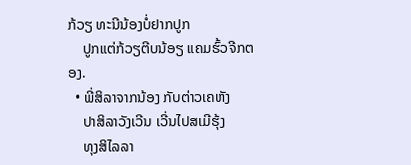ກ້ວຽ ທະນີນ້ອງບໍ່ຢາກປູກ
    ປູກແຕ່ກ້ວຽຕີບນ້ອຽ ແຄມຮົ້ວຈີກຕອງ.
  • ພີ່ສິລາຈາກນ້ອງ ກັບຕ່າວເຄຫັງ
    ປາສິລາວັງເວີນ ເວີ່ນໄປສເມີຮຸ້ງ
    ທຸງສິໄລລາ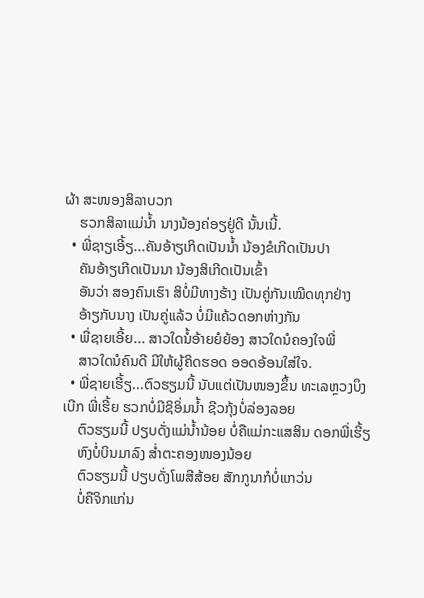ຜ້າ ສະໜອງສິລາບວກ
    ຮວກສິລາແມ່ນ້ຳ ນາງນ້ອງຄ່ອຽຢູ່ດີ ນັ້ນເນີ້.
  • ພີ່ຊາຽເອີ້ຽ...ຄັນອ້າຽເກິດເປັນນ້ຳ ນ້ອງຂໍເກີດເປັນປາ
    ຄັນອ້າຽເກີດເປັນນາ ນ້ອງສິເກີດເປັນເຂົ້າ
    ອັນວ່າ ສອງຄົນເຮົາ ສິບໍ່ມີທາງຮ້າງ ເປັນຄູ່ກັນເໝີດທຸກຢ່າງ
    ອ້າຽກັບນາງ ເປັນຄູ່ແລ້ວ ບໍ່ມີແຄ້ວດອກຫ່າງກັນ
  • ພີ່ຊາຍເອີ້ຍ... ສາວໃດນໍ້ອ້າຍຍໍຍ້ອງ ສາວໃດນໍຄອງໃຈພີ່
    ສາວໃດນໍຄົນດີ ມີໃຫ້ຜູ້ຄິດຮອດ ອອດອ້ອນໃສ່ໃຈ.
  • ພີ່ຊາຍເຮີ້ຽ...ຕົວຮຽມນີ້ ນັບແຕ່ເປັນໜອງຂຶ້ນ ທະເລຫຼວງບຶງເບີກ ພີ່ເຮີ້ຍ ຮວກບໍ່ມີຊິອິ່ມນ້ຳ ຊີວກຸ້ງບໍ່ລ່ອງລອຍ
    ຕົວຮຽມນີ້ ປຽບດັ່ງແມ່ນ້ຳນ້ອຍ ບໍ່ຄືແມ່ກະແສສິນ ດອກພີ່ເຮີ້ຽ
    ຫົງບໍ່ບິນມາລົງ ສ່ຳຕະຄອງໜອງນ້ອຍ
    ຕົວຮຽມນີ້ ປຽບດັ່ງໂພສີສ້ອຍ ສັກກູນາກໍບໍ່ແກວ່ນ
    ບໍ່ຄືຈິກແກ່ນ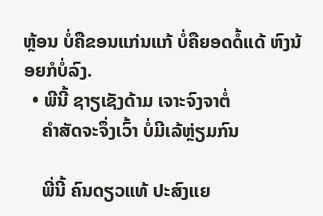ຫຼ້ອນ ບໍ່ຄືຂອນແກ່ນແກ້ ບໍ່ຄືຍອດດໍ້ແດ້ ຫົງນ້ອຍກໍບໍ່ລົງ.
  • ພີນີ້ ຊາຽເຊັງດ້າມ ເຈາະຈົງຈາຕໍ່
    ຄຳສັດຈະຈຶ່ງເວົ້າ ບໍ່ມີເລ້ຫຼ່ຽມກົນ

    ພີ່ນີ້ ຄົນດຽວແທ້ ປະສົງແຍ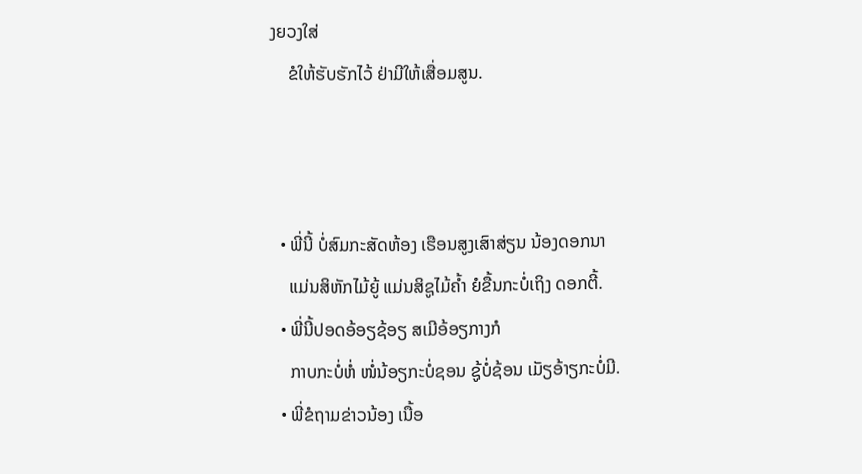ງຍວງໃສ່
    ຂໍໃຫ້ຮັບຮັກໄວ້ ຢ່າມີໃຫ້ເສື່ອມສູນ.



  • ພີ່ນີ້ ບໍ່ສົມກະສັດຫ້ອງ ເຮືອນສູງເສົາສ່ຽນ ນ້ອງດອກນາ
    ແມ່ນສິຫັກໄມ້ຍູ້ ແມ່ນສິຊູໄມ້ຄ້ຳ ຍໍຂື້ນກະບໍ່ເຖິງ ດອກຕີ້.
  • ພີ່ນີ້ປອດອ້ອຽຊ້ອຽ ສເມີອ້ອຽກາງກໍ
    ກາບກະບໍ່ຫໍ່ ໜໍ່ນ້ອຽກະບໍ່ຊອນ ຊູ້ບໍ່ຊ້ອນ ເມັຽອ້າຽກະບໍ່ມີ.
  • ພີ່ຂໍຖາມຂ່າວນ້ອງ ເນື້ອ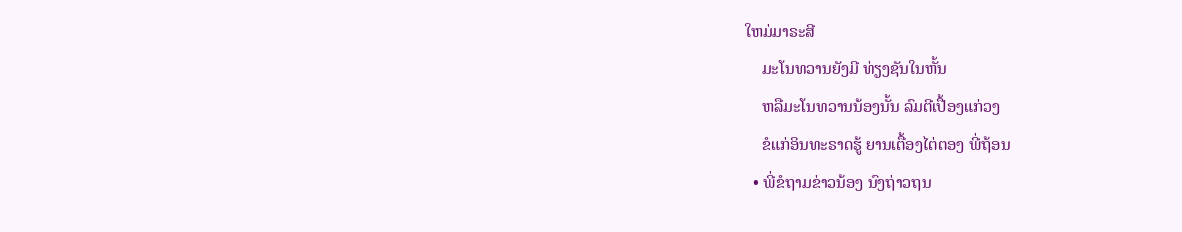ໃຫມ່ມາຣະສີ
    ມະໂນທວານຍັງມີ ທ່ຽງຊັນໃນຫັ້ນ
    ຫລືມະໂນທວານນ້ອງນັ້ນ ລົມຕີເປື້ອງແກ່ວງ
    ຂໍແກ່ອິນທະຣາດຮູ້ ຍານເຕື້ອງໄຕ່ຕອງ ພີ່ຖ້ອນ
  • ພີ່ຂໍຖາມຂ່າວນ້ອງ ນົງຖ່າວຖນ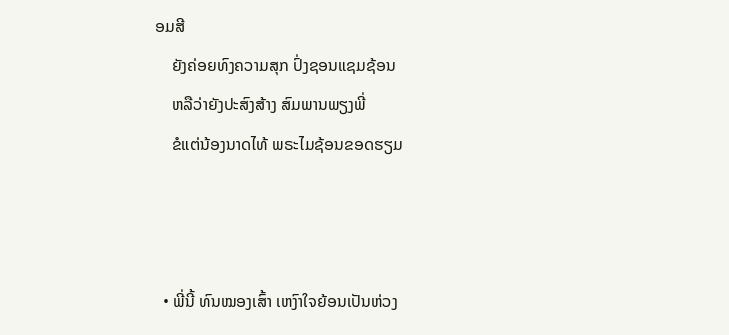ອມສີ
    ຍັງຄ່ອຍທົງຄວາມສຸກ ປົ່ງຊອນແຊມຊ້ອນ
    ຫລືວ່າຍັງປະສົງສ້າງ ສົມພານພຽງພີ່
    ຂໍແຕ່ນ້ອງນາດໄທ້ ພຣະໄມຊ້ອນຂອດຮຽມ



  • ພີ່ນີ້ ທົນໝອງເສົ້າ ເຫງົາໃຈຍ້ອນເປັນຫ່ວງ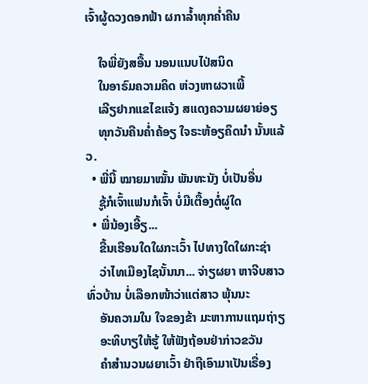ເຈົ້າຜູ້ດວງດອກຟ້າ ຜກາລ້ຳທຸກຄ່ຳຄືນ

    ໃຈພີ່ຍັງສອື້ນ ນອນແນບໄປ່ສນິດ
    ໃນອາຣົມຄວາມຄິດ ຫ່ວງຫາຜວາເພີ້
    ເລີຽຢາກແຂໄຂແຈ້ງ ສແດງຄວາມຜຍາຍ່ອຽ
    ທຸກວັນຄືນຄ່ຳຄ້ອຽ ໃຈຣະຫ້ອຽຄຶດນຳ ນັ້ນແລ້ວ.
  • ພີ່ນີ້ ໝາຍມາໝັ້ນ ພັນທະນັງ ບໍ່ເປັນອື່ນ
    ຊູ້ກໍເຈົ້າແຟນກໍເຈົ້າ ບໍ່ມີເຕື້ອງຕໍ່ຜູ່ໃດ
  • ພີ່ນ້ອງເອີ້ຽ...
    ຂື້ນເຮືອນໃດໃຜກະເວົ້າ ໄປທາງໃດໃຜກະຊ່າ
    ວ່າໄທເມືອງໄຊນັ້ນນາ... ຈ່າຽຜຍາ ຫາຈີບສາວທົ່ວບ້ານ ບໍ່ເລືອກໜ້າວ່າແຕ່ສາວ ພຸ້ນນະ
    ອັນຄວາມໃນ ໃຈຂອງຂ້າ ມະຫາການແຖມຖ່າຽ
    ອະທິບາຽໃຫ້ຮູ້ ໃຫ້ຟັງຖ້ອນຢ່າກ່າວຂວັນ
    ຄຳສຳນວນຜຍາເວົ້າ ຢ່າຖືເອົາມາເປັນເຣື່ອງ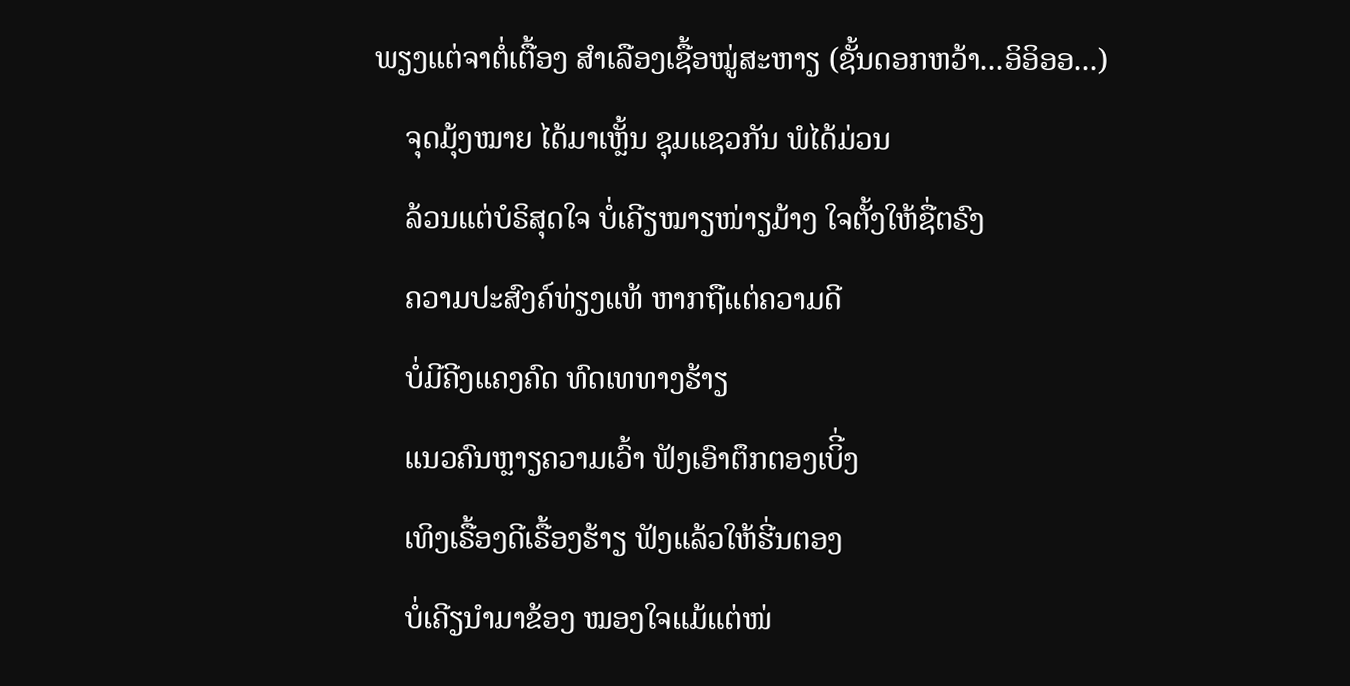ພຽງແຕ່ຈາຕໍ່ເຕື້ອງ ສຳເລືອງເຊື້ອໝູ່ສະຫາຽ (ຊັ້ນດອກຫວ້າ...ອິອິອອ...)
    ຈຸດມຸ້ງໝາຍ ໄດ້ມາເຫຼັ້ນ ຊຸມແຊວກັນ ພໍໄດ້ມ່ວນ
    ລ້ວນແຕ່ບໍຣິສຸດໃຈ ບໍ່ເຄີຽໝາຽໜ່າຽມ້າງ ໃຈຕັ້ງໃຫ້ຊື່ຕຣົງ
    ຄວາມປະສົງຄ໌ທ່ຽງແທ້ ຫາກຖືແຕ່ຄວາມດີ
    ບໍ່ມີຄີງແຄງຄົດ ທົດເທທາງຮ້າຽ
    ແນວຄົນຫຼາຽຄວາມເວົ້າ ຟັງເອົາຕຶກຕອງເບິີ່ງ
    ເທິງເຣື້ອງດີເຣື້ອງຮ້າຽ ຟັງແລ້ວໃຫ້ຮີ່ນຕອງ
    ບໍ່ເຄີຽນຳມາຂ້ອງ ໝອງໃຈແມ້ແຕ່ໜ່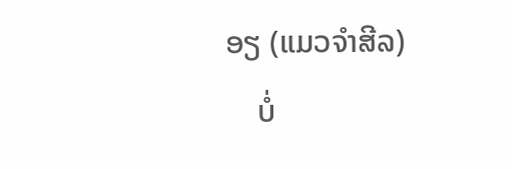ອຽ (ແມວຈຳສີລ)
    ບໍ່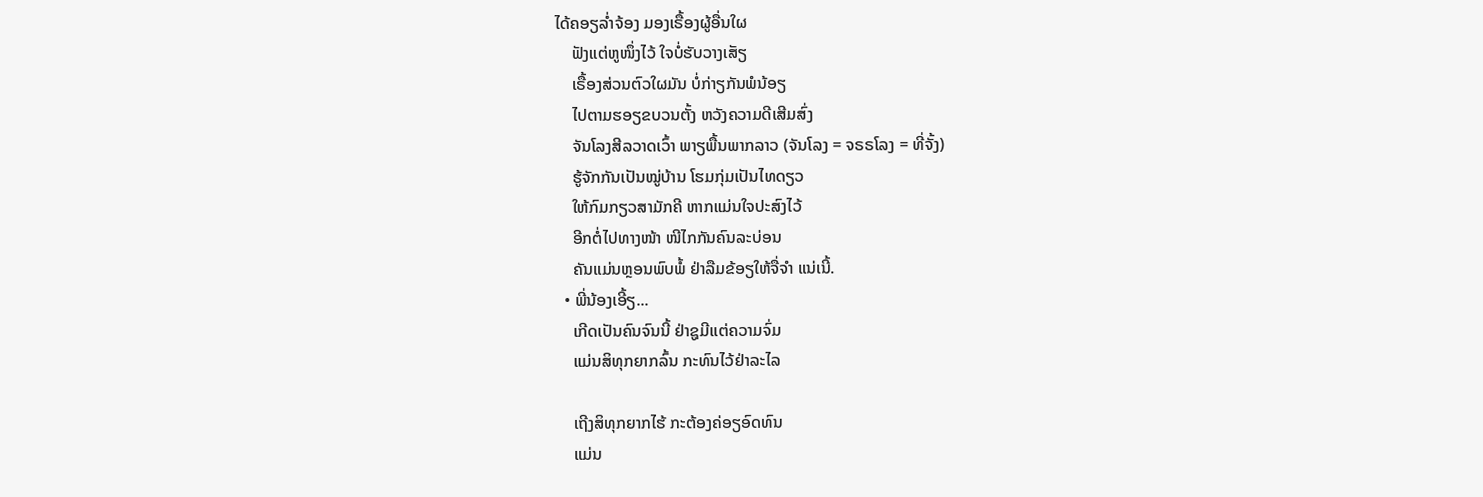ໄດ້ຄອຽລ່ຳຈ້ອງ ມອງເຣື້ອງຜູ້ອື່ນໃຜ
    ຟັງແຕ່ຫູໜຶ່ງໄວ້ ໃຈບໍ່ຮັບວາງເສັຽ
    ເຣື້ອງສ່ວນຕົວໃຜມັນ ບໍ່ກ່າຽກັນພໍນ້ອຽ
    ໄປຕາມຮອຽຂບວນຕັ້ງ ຫວັງຄວາມດີເສີມສົ່ງ
    ຈັນໂລງສີລວາດເວົ້າ ພາຽພື້ນພາກລາວ (ຈັນໂລງ = ຈຣຣໂລງ = ທີ່ຈັ້ງ)
    ຮູ້ຈັກກັນເປັນໝູ່ບ້ານ ໂຮມກຸ່ມເປັນໄທດຽວ
    ໃຫ້ກົມກຽວສາມັກຄີ ຫາກແມ່ນໃຈປະສົງໄວ້
    ອີກຕໍ່ໄປທາງໜ້າ ໜີໄກກັນຄົນລະບ່ອນ
    ຄັນແມ່ນຫຼອນພົບພໍ້ ຢ່າລືມຂ້ອຽໃຫ້ຈື່ຈຳ ແນ່ເນີ້.
  • ພີ່ນ້ອງເອີ້ຽ...
    ເກີດເປັນຄົນຈົນນີ້ ຢ່າຊູມີແຕ່ຄວາມຈົ່ມ
    ແມ່ນສິທຸກຍາກລົ້ນ ກະທົນໄວ້ຢ່າລະໄລ

    ເຖີງສິທຸກຍາກໄຮ້ ກະຕ້ອງຄ່ອຽອົດທົນ
    ແມ່ນ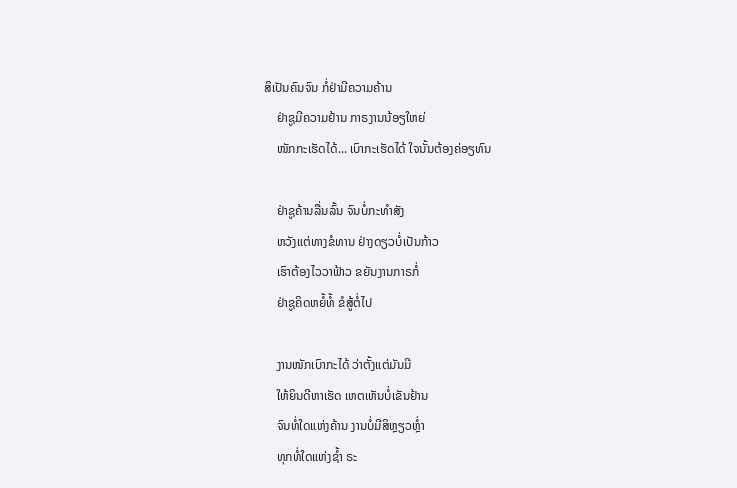ສິເປັນຄົນຈົນ ກໍ່ຢ່າມີຄວາມຄ້ານ
    ຢ່າຊູມີຄວາມຢ້ານ ກາຣງານນ້ອຽໃຫຍ່
    ໜັກກະເຮັດໄດ້... ເບົາກະເຮັດໄດ້ ໃຈນັ້ນຕ້ອງຄ່ອຽທົນ

    ຢ່າຊູຄ້ານລື່ນລົ້ນ ຈົນບໍ່ກະທຳສັງ
    ຫວັງແຕ່ທາງຂໍທານ ຢ່າງດຽວບໍ່ເປັນກ້າວ
    ເຮົາຕ້ອງໄວວາຟ້າວ ຂຍັນງານກາຣກໍ່
    ຢ່າຊູຄິດຫຍໍ້ທໍ້ ຂໍສູ້ຕໍ່ໄປ

    ງານໜັກເບົາກະໄດ້ ວ່າຕັ້ງແຕ່ມັນມີ
    ໃຫ້ຍິນດີຫາເຮັດ ເຫຕເຫັນບໍ່ເຂັນຢ້ານ
    ຈົນທໍ່ໃດແຫ່ງຄ້ານ ງານບໍ່ມີສິຫຼຽວຫຼ່ຳ
    ທຸກທໍ່ໃດແຫ່ງຊ້ຳ ຣະ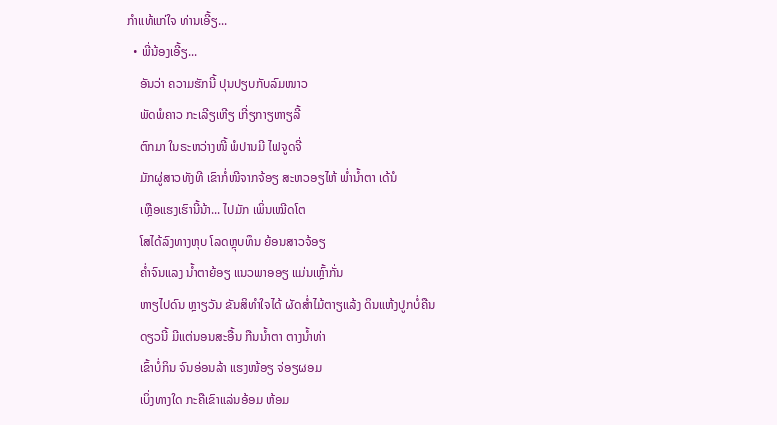ກຳແທ້ແກ່ໃຈ ທ່ານເອີ້ຽ...
  • ພີ່ນ້ອງເອີ້ຽ...
    ອັນວ່າ ຄວາມຮັກນີ້ ປຸນປຽບກັບລົມໜາວ
    ພັດພໍຄາວ ກະເລີຽເຫີຽ ເກີ່ຽກາຽຫາຽລີ້
    ຕົກມາ ໃນຣະຫວ່າງໜີ້ ພໍປານມີ ໄຟຈູດຈີ່
    ມັກຜູ່ສາວທັງທີ ເຂົາກໍ່ໜີຈາກຈ້ອຽ ສະຫວອຽໄຫ້ ພ່ຳນ້ຳຕາ ເດ້ນໍ
    ເຫຼືອແຮງເຮົານີ້ນ້າ... ໄປມັກ ເພິ່ນເໝີດໂຕ
    ໂສໄດ້ລົງທາງຫຸບ ໂລດຫຼຸບທຶນ ຍ້ອນສາວຈ້ອຽ
    ຄ່ຳຈົນແລງ ນ້ຳຕາຍ້ອຽ ແນວພາອອຽ ແມ່ນເຫຼົ້າກັ່ນ
    ຫາຽໄປດົນ ຫຼາຽວັນ ຂັນສິທຳໃຈໄດ້ ຜັດສ່ຳໄມ້ຕາຽແລ້ງ ດິນແຫ້ງປູກບໍ່ຄືນ
    ດຽວນີ້ ມີແຕ່ນອນສະອື້ນ ກືນນ້ຳຕາ ຕາງນ້ຳທ່າ
    ເຂົ້າບໍ່ກິນ ຈົນອ່ອນລ້າ ແຮງໜ້ອຽ ຈ່ອຽຜອມ
    ເບິ່ງທາງໃດ ກະຄືເຂົາແລ່ນອ້ອມ ຫ້ອມ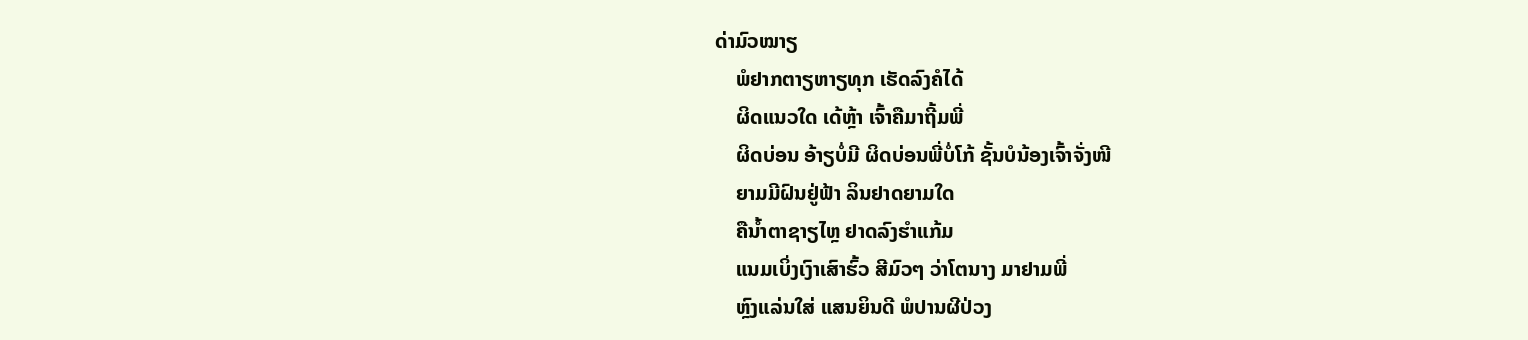ດ່າມົວໝາຽ
    ພໍຢາກຕາຽຫາຽທຸກ ເຮັດລົງຄໍໄດ້
    ຜິດແນວໃດ ເດ້ຫຼ້າ ເຈົ້າຄືມາຖີ້ມພີ່
    ຜິດບ່ອນ ອ້າຽບໍ່ມີ ຜິດບ່ອນພີ່ບໍ່ໂກ້ ຊັ້ນບໍນ້ອງເຈົ້າຈັ່ງໜີ
    ຍາມມີຝົນຢູ່ຟ້າ ລິນຢາດຍາມໃດ
    ຄືນ້ຳຕາຊາຽໄຫຼ ຢາດລົງຮຳແກ້ມ
    ແນມເບິ່ງເງົາເສົາຮົ້ວ ສີມົວໆ ວ່າໂຕນາງ ມາຢາມພີ່
    ຫຼົງແລ່ນໃສ່ ແສນຍິນດີ ພໍປານຜີປ່ວງ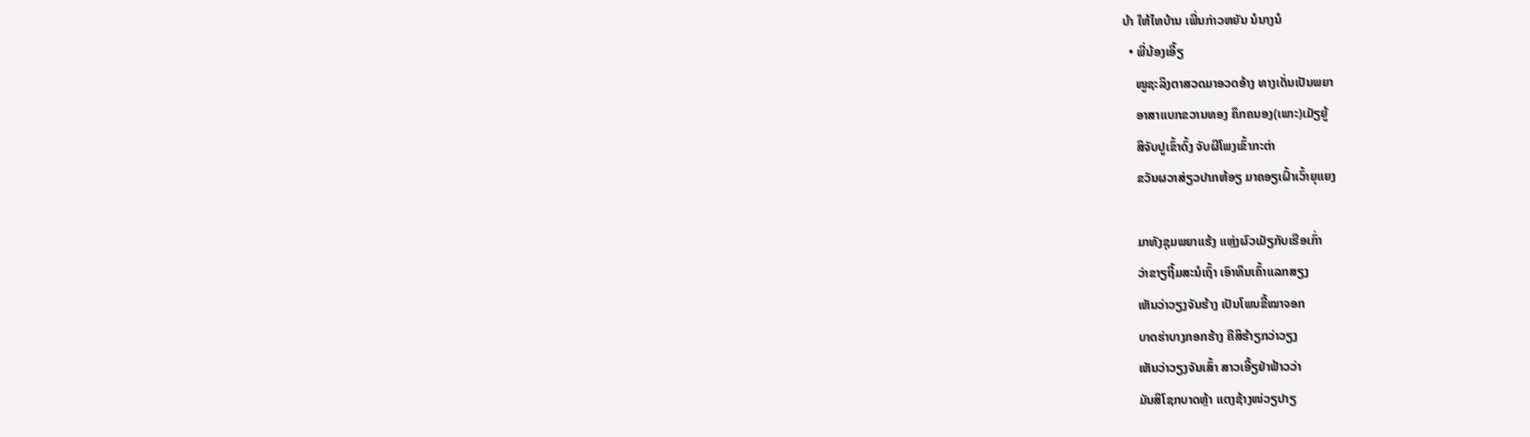ບ້າ ໃຫ້ໄທບ້ານ ເພີ່ນກ່າວຫຍັນ ນໍນາງນໍ
  • ພີ່ນ້ອງເອີ້ຽ
    ໜູຊະລິງຕາສວດມາອວດອ້າງ ທາງເດັ່ນເປັນພຍາ
    ອາສາແບກຂວານທອງ ຄຶກຄນອງ(ເພາະ)ເມັຽຍູ້
    ສິຈັບປູເຂົ້າດົ້ງ ຈັບຜີໂພງເຂົ້າກະຕ່າ
    ຂວັນຜວາສ່ຽວປາກຫ້ອຽ ມາຄອຽເຝົ້າເວົ້າຍຸແຍງ

    ມາທັງຊຸມພຍາແຮ້ງ ແຫຼ່ງຜົວເມັຽກັບເຮືອເກົ່າ
    ວ່າຂາຽຖີ້ມສະນໍເຖົ້າ ເອົາທຶນເຄົ້າແລກສຽງ
    ເຫັນວ່າວຽງຈັນຮ້າງ ເປັນໂພນຂີ້ໝາຈອກ
    ບາດຮ່າບາງກອກຮ້າງ ຄືສິຮ້າຽກວ່າວຽງ
    ເຫັນວ່າວຽງຈັນເສົ້າ ສາວເອີ້ຽຢ່າຟ້າວວ່າ
    ມັນສິໂຊກບາດຫຼ້າ ແຕງຊ້າງໜ່ວຽປາຽ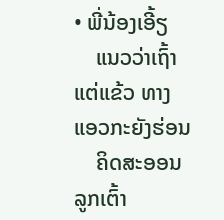• ພີ່ນ້ອງເອີ້ຽ
    ແນວວ່າເຖົ້າແຕ່ແຂ້ວ ທາງແອວກະຍັງຮ່ອນ
    ຄິດສະອອນລູກເຕົ້າ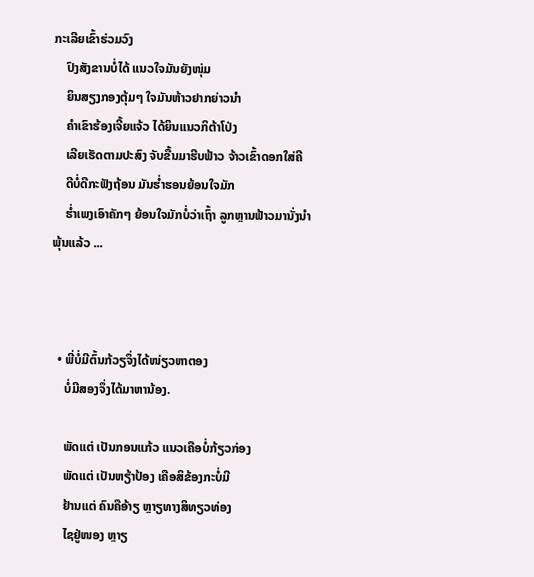ກະເລີຍເຂົ້າຮ່ວມວົງ
    ປົງສັງຂານບໍ່ໄດ້ ແນວໃຈມັນຍັງໜຸ່ມ
    ຍິນສຽງກອງຕຸ້ມໆ ໃຈມັນຫ້າວຢາກຍ່າວນຳ
    ຄຳເຂົາຮ້ອງເຈີ້ຍແຈ້ວ ໄດ້ຍິນແນວກິຕ້າໂປ່ງ
    ເລີຍເຮັດຕາມປະສົງ ຈັບຂື້ນມາຮີບຟ້າວ ຈ້າວເຂົ້າດອກໃສ່ຄີ
    ດີບໍ່ດີກະຟັງຖ້ອນ ມັນຮ່ຳຮອນຍ້ອນໃຈມັກ
    ຮ່ຳເພງເອົາຄັກໆ ຍ້ອນໃຈມັກບໍ່ວ່າເຖົ້າ ລູກຫຼານຟ້າວມານັ່ງນຳ ພຸ້ນແລ້ວ ...



  • ພີ່ບໍ່ມີຕົ້ນກ້ວຽຈຶ່ງໄດ້ໜ່ຽວຫາຕອງ
    ບໍ່ມີສອງຈຶ່ງໄດ້ມາຫານ້ອງ.

    ພັດແຕ່ ເປັນກອນແກ້ວ ແນວເຄືອບໍ່ກ້ຽວກ່ອງ
    ພັດແຕ່ ເປັນຫຽ້າປ້ອງ ເຄືອສິຂ້ອງກະບໍ່ມີ
    ຢ້ານແຕ່ ຄົນຄືອ້າຽ ຫຼາຽທາງສິທຽວທ່ອງ
    ໄຊຢູ່ໜອງ ຫຼາຽ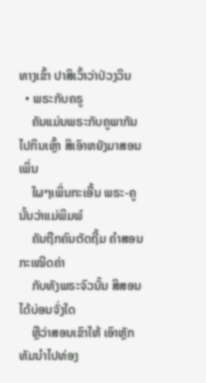ທາງເຂົ້າ ປາສິເວົ້າວ່າປ່ວງວິນ
  • ພຣະກັບຄຣູ
    ຄັນແມ່ນພຣະກັບຄູພາກັນໄປກິນເຫຼົ້າ ສິເອົາຫຍັງມາສອນເພິ່ນ
    ໃຜໆເພິ່ນກະເອີ້ນ ພຣະ-ຄູນັ້ນວ່າແມ່ພິມພ໌
    ຄັນຖືກຄົນຕັດຖີ້ມ ຄຳສອນກະເໝີດຄ່າ
    ກັບທັງພຣະຈົວນັ້ນ ສິສອນໄດ້ບ່ອນຈັ່ງໃດ
    ຫຼືວ່າສອນເຂົາໃຫ້ ເອົາຫຼັກທັມນຳໄປທ່ອງ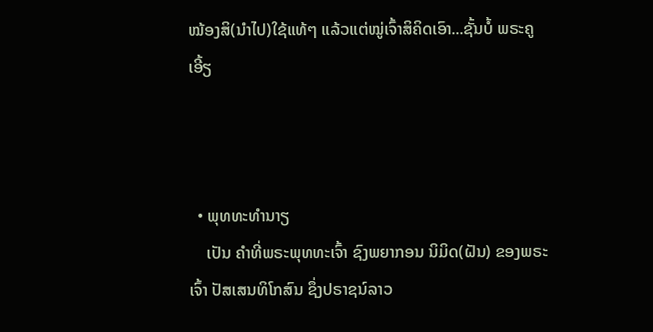ໝ້ອງສິ(ນຳໄປ)ໃຊ້ແທ້ໆ ແລ້ວແຕ່ໝູ່ເຈົ້າສິຄິດເອົາ...ຊັ້ນບໍ້ ພຣະຄູເອີ້ຽ



  • ພຸທທະທຳນາຽ
    ເປັນ ຄຳທີ່ພຣະພຸທທະເຈົ້າ ຊົງພຍາກອນ ນິມິດ(ຝັນ) ຂອງພຣະເຈົ້າ ປັສເສນທິໂກສົນ ຊຶ່ງປຣາຊນ໌ລາວ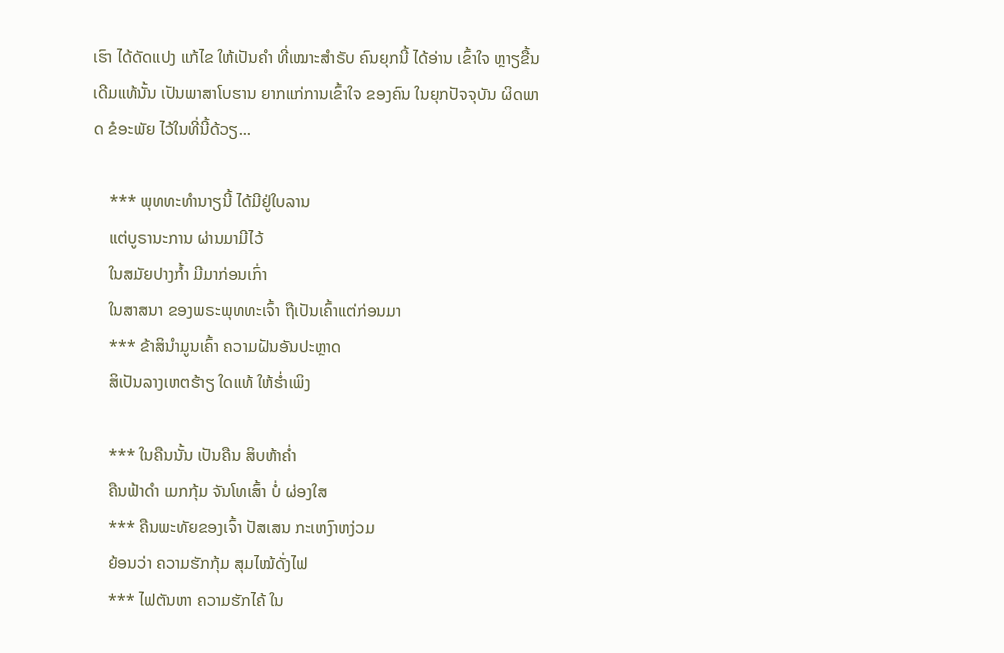ເຮົາ ໄດ້ດັດແປງ ແກ້ໄຂ ໃຫ້ເປັນຄຳ ທີ່ເໝາະສຳຣັບ ຄົນຍຸກນີ້ ໄດ້ອ່ານ ເຂົ້າໃຈ ຫຼາຽຂື້ນ ເດີມແທ້ນັ້ນ ເປັນພາສາໂບຮານ ຍາກແກ່ການເຂົ້າໃຈ ຂອງຄົນ ໃນຍຸກປັຈຈຸບັນ ຜິດພາດ ຂໍອະພັຍ ໄວ້ໃນທີ່ນີ້ດ້ວຽ...

    *** ພຸທທະທຳນາຽນີ້ ໄດ້ມີຢູ່ໃບລານ
    ແຕ່ບູຣານະການ ຜ່ານມາມີໄວ້
    ໃນສມັຍປາງກ້ຳ ມີມາກ່ອນເກົ່າ
    ໃນສາສນາ ຂອງພຣະພຸທທະເຈົ້າ ຖືເປັນເຄົ້າແຕ່ກ່ອນມາ
    *** ຂ້າສິນຳມູນເຄົ້າ ຄວາມຝັນອັນປະຫຼາດ
    ສິເປັນລາງເຫຕຮ້າຽ ໃດແທ້ ໃຫ້ຮ່ຳເພິງ

    *** ໃນຄືນນັ້ນ ເປັນຄືນ ສິບຫ້າຄ່ຳ
    ຄືນຟ້າດຳ ເມກກຸ້ມ ຈັນໂທເສົ້າ ບໍ່ ຜ່ອງໃສ
    *** ຄືນພະທັຍຂອງເຈົ້າ ປັສເສນ ກະເຫງົາຫງ່ວມ
    ຍ້ອນວ່າ ຄວາມຮັກກຸ້ມ ສຸມໄໝ້ດັ່ງໄຟ
    *** ໄຟຕັນຫາ ຄວາມຮັກໄຄ້ ໃນ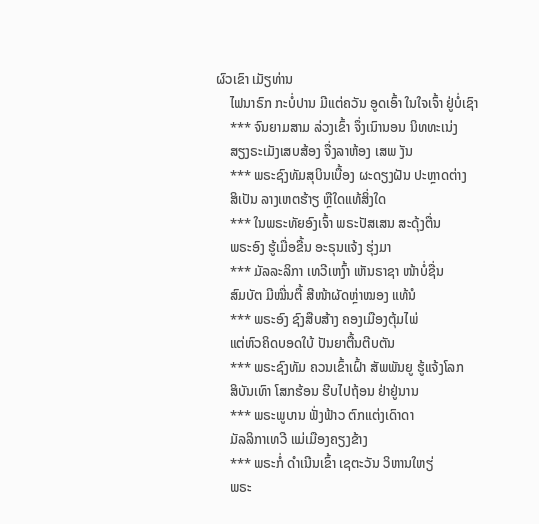ຜົວເຂົາ ເມັຽທ່ານ
    ໄຟນາຣົກ ກະບໍ່ປານ ມີແຕ່ຄວັນ ອູດເອົ້າ ໃນໃຈເຈົ້າ ຢູ່ບໍ່ເຊົາ
    *** ຈົນຍາມສາມ ລ່ວງເຂົ້າ ຈຶ່ງເນົານອນ ນິທທະເນ່ງ
    ສຽງຣະເມັງເສບສ້ອງ ຈື່ງລາຫ້ອງ ເສພ ງັນ
    *** ພຣະຊົງທັມສຸບິນເບື້ອງ ຜະດຽງຝັນ ປະຫຼາດຕ່າງ
    ສິເປັນ ລາງເຫຕຮ້າຽ ຫຼືໃດແທ້ສິ່ງໃດ
    *** ໃນພຣະທັຍອົງເຈົ້າ ພຣະປັສເສນ ສະດຸ້ງຕື່ນ
    ພຣະອົງ ຮູ້ເມື່ອຂື້ນ ອະຣຸນແຈ້ງ ຮຸ່ງມາ
    *** ມັລລະລິກາ ເທວີເຫງົ້າ ເຫັນຣາຊາ ໜ້າບໍ່ຊື່ນ
    ສົມບັຕ ມີໝື່ນຕື້ ສີໜ້າຜັດຫຼ່າໝອງ ແທ້ນໍ
    *** ພຣະອົງ ຊົງສືບສ້າງ ຄອງເມືອງຕຸ້ມໄພ່
    ແຕ່ຫົວຄິດບອດໃບ້ ປັນຍາຕື້ນຕີບຕັນ
    *** ພຣະຊົງທັມ ຄວນເຂົ້າເຝົ້າ ສັພພັນຍູ ຮູ້ແຈ້ງໂລກ
    ສິບັນເທົາ ໂສກຮ້ອນ ຮີບໄປຖ້ອນ ຢ່າຢູ່ນານ
    *** ພຣະພູບານ ຟັ່ງຟ້າວ ຕົກແຕ່ງເດົາດາ
    ມັລລິກາເທວີ ແມ່ເມືອງຄຽງຂ້າງ
    *** ພຣະກໍ່ ດຳເນີນເຂົ້າ ເຊຕະວັນ ວິຫານໃຫຽ່
    ພຣະ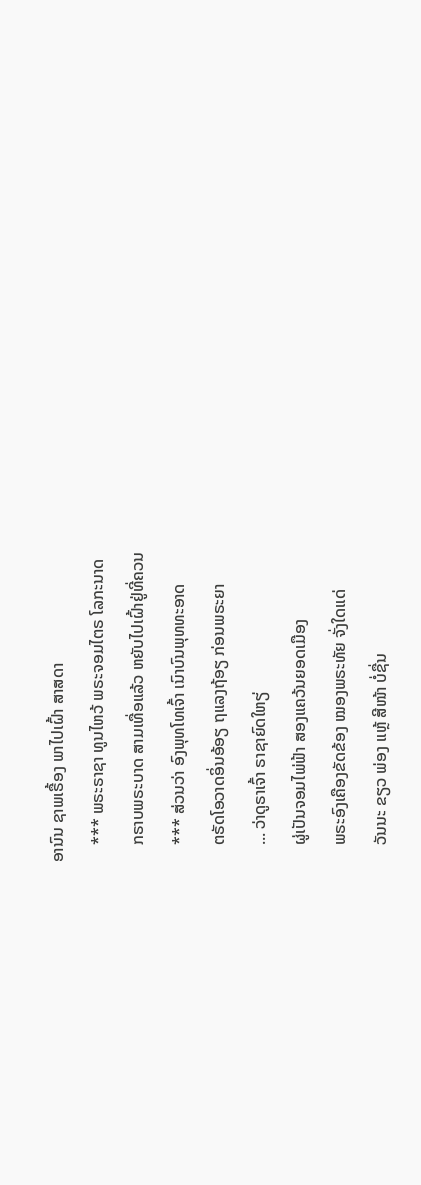ອານົນ ຊາພເຣື້ອງ ພາໄປເຝົ້າ ສາສດາ
    *** ພຣະຣາຊາ ທູນໄຫວ້ ພຣະຈອມໄຕຣ ໂລກະນາດ
    ກຣາບພຣະບາດ ສາມເທື່ອແລ້ວ ຫຍັບໄປເຝົ້າຢູ່ທີ່ຄວນ
    *** ສ່ວນວ່າ ອົງພຸທໂທເຈົ້າ ເນົາບົນພຸທທະອາດ
    ຕຣັດໂອວາດອິ່ນອ້ອຽ ຖແລງຖ້ອຽ ກ່ອນພຣະຍາ
    ... ວ່າດູຣາເຈົ້າ ຣາຊາຍົດໃຫຽ່
    ຜູ່ເປັນຈອມໄພ່ຟ້າ ສອງແຄວ້ນຍອດເມືອງ
    ພຣະອົງເຄືອງຂັດຂ້ອງ ໝອງພຣະທັຍ ຈັ່ງໃດແດ່
    ວັນນະ ຂຽວ ພ່ອງ ແຫຼ້ ສີໜ້າ ບໍ່ຊື່ນ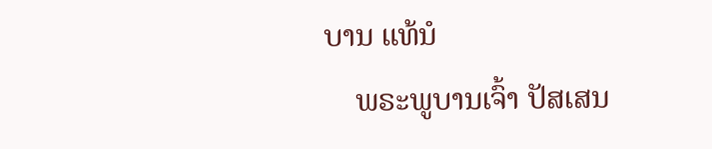ບານ ແທ້ນໍ
    ພຣະພູບານເຈົ້າ ປັສເສນ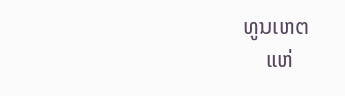ທູນເຫຕ
    ແຫ່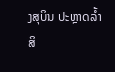ງສຸບິນ ປະຫຼາດລ້ຳ ສິ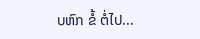ບຫົກ ຂໍ້ ຕໍ່ໄປ...